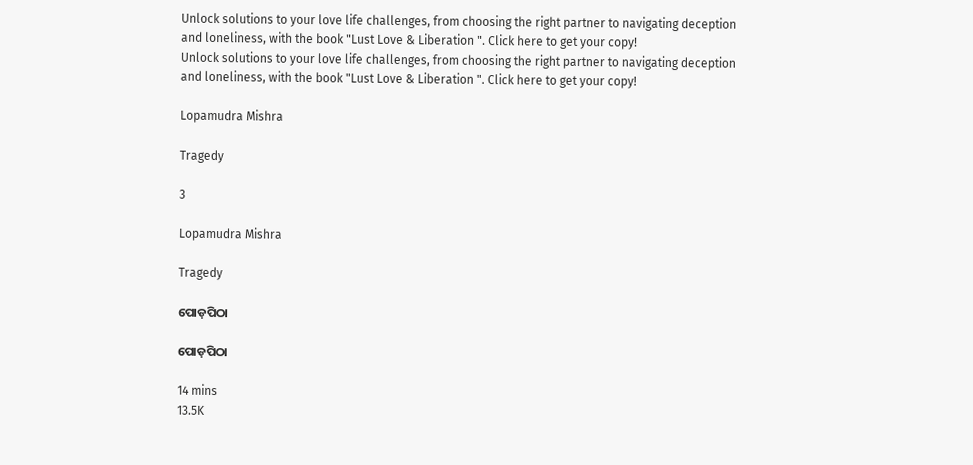Unlock solutions to your love life challenges, from choosing the right partner to navigating deception and loneliness, with the book "Lust Love & Liberation ". Click here to get your copy!
Unlock solutions to your love life challenges, from choosing the right partner to navigating deception and loneliness, with the book "Lust Love & Liberation ". Click here to get your copy!

Lopamudra Mishra

Tragedy

3

Lopamudra Mishra

Tragedy

ପୋଡ଼ପିଠା

ପୋଡ଼ପିଠା

14 mins
13.5K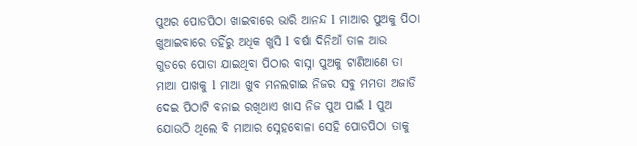ପୁଅର ପୋଡପିଠା ଖାଇବାରେ ଭାରି ଆନନ୍ଦ l ମାଆର ପୁଅକୁ ପିଠା ଖୁଆଇବାରେ ତହିଁରୁ ଅଧିକ ଖୁସି l ବର୍ଷା ଦିନିଆଁ ତାଳ ଆଉ ଗୁଡରେ ପୋଡା ଯାଇଥିବା ପିଠାର ବାସ୍ନା ପୁଅକୁ ଟାଣିଆଣେ ତା ମାଆ ପାଖକୁ l ମାଆ ଖୁବ ମନଲଗାଇ ନିଜର ସବୁ ମମତା ଅଜାଡି ଦେଇ ପିଠାଟି ବନାଇ ରଖିଥାଏ ଖାସ ନିଜ ପୁଅ ପାଇଁ l ପୁଅ ଯୋଉଠି ଥିଲେ ବି ମାଆର ସ୍ନେହବୋଳା ସେହି ପୋଡପିଠା ତାକୁ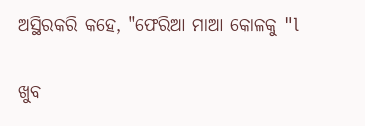ଅସ୍ଥିରକରି କହେ, "ଫେରିଆ ମାଆ କୋଳକୁ "l

ଖୁବ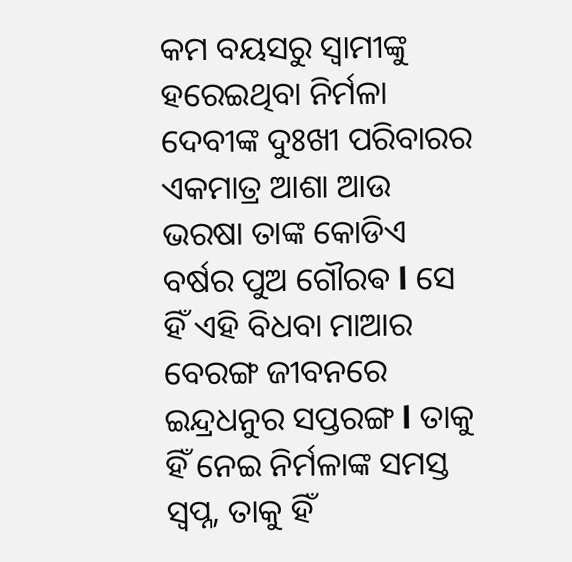କମ ବୟସରୁ ସ୍ୱାମୀଙ୍କୁ ହରେଇଥିବା ନିର୍ମଳା ଦେବୀଙ୍କ ଦୁଃଖୀ ପରିବାରର ଏକମାତ୍ର ଆଶା ଆଉ ଭରଷା ତାଙ୍କ କୋଡିଏ ବର୍ଷର ପୁଅ ଗୌରଵ l ସେ ହିଁ ଏହି ବିଧବା ମାଆର ବେରଙ୍ଗ ଜୀବନରେ ଇନ୍ଦ୍ରଧନୁର ସପ୍ତରଙ୍ଗ l ତାକୁ ହିଁ ନେଇ ନିର୍ମଳାଙ୍କ ସମସ୍ତ ସ୍ୱପ୍ନ, ତାକୁ ହିଁ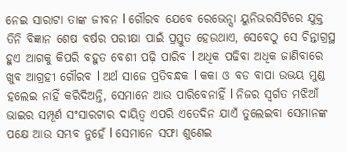ନେଇ ସାରାଟା ତାଙ୍କ ଜୀବନ l ଗୌରବ ଯେବେ ରେଭେନ୍ସା ୟୁନିଭରସିଟିରେ ଯୁକ୍ତ ତିନି ବିଜ୍ଞାନ ଶେଷ ବର୍ଷର ପରୀକ୍ଷା ପାଇଁ ପ୍ରସ୍ତୁତ ହେଉଥାଏ, ସେବେଠୁ ସେ ଚିନ୍ତାଗ୍ରସ୍ଥ ହୁଏ ଆଗକୁ କିପରି ବହୁତ ବେଶୀ ପଢ଼ି ପାରିବ l ଅଧିକ ପଢିବା ଅଧିକ ଜାଣିବାରେ ଖୁବ ଆଗ୍ରହୀ ଗୌରବ l ଅର୍ଥ ସାଜେ ପ୍ରତିବନ୍ଧକ l କକା ଓ ବଡ ବାପା ଉଭୟ ମୁଣ୍ଡ ହଲେଇ ନାହିଁ କରିଦିଅନ୍ତି, ସେମାନେ ଆଉ ପାରିବେନାହିଁ l ନିଜର ସ୍ବର୍ଗତ ମଝିଆଁ ଭାଇର ସମ୍ପୂର୍ଣ ସଂସାରଟାର ଦାୟିତ୍ୱ ଏପରି ଏତେଦିନ ଯାଏଁ ତୁଲେଇବା ସେମାନଙ୍କ ପକ୍ଷେ ଆଉ ସମ୍ଭବ ନୁହେଁ l ସେମାନେ ସଫା ଶୁଣେଇ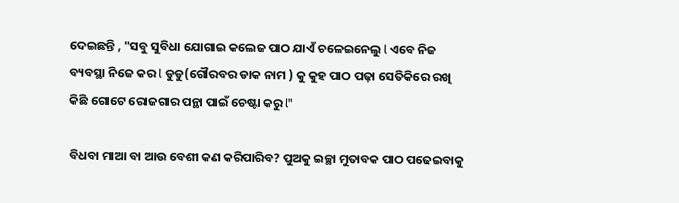ଦେଇଛନ୍ତି , "ସବୁ ସୁବିଧା ଯୋଗାଇ କଲେଜ ପାଠ ଯାଏଁ ଚଳେଇନେଲୁ l ଏବେ ନିଜ ବ୍ୟବସ୍ଥା ନିଜେ କର l ଡୁଡୁ(ଗୌରବର ଡାକ ନାମ ) କୁ କୁହ ପାଠ ପଢ଼ା ସେତିକିରେ ରଖି କିଛି ଗୋଟେ ରୋଜଗାର ପନ୍ଥା ପାଇଁ ଚେଷ୍ଟା କରୁ l"

ବିଧବା ମାଆ ବା ଆଉ ବେଶୀ କଣ କରିପାରିବ? ପୁଅକୁ ଇଚ୍ଛା ମୁତାବକ ପାଠ ପଢେଇବାକୁ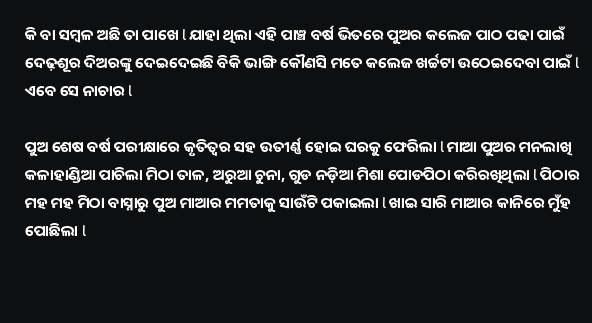କି ବା ସମ୍ବଳ ଅଛି ତା ପାଖେ l ଯାହା ଥିଲା ଏହି ପାଞ୍ଚ ବର୍ଷ ଭିତରେ ପୁଅର କଲେଜ ପାଠ ପଢା ପାଇଁ ଦେଢ଼ଶୂର ଦିଅରଙ୍କୁ ଦେଇଦେଇଛି ବିକି ଭାଙ୍ଗି କୌଣସି ମତେ କଲେଜ ଖର୍ଚ୍ଚଟା ଉଠେଇଦେବା ପାଇଁ l ଏବେ ସେ ନାଚାର l

ପୁଅ ଶେଷ ବର୍ଷ ପରୀକ୍ଷାରେ କୃତିତ୍ୱର ସହ ଉତୀର୍ଣ୍ଣ ହୋଇ ଘରକୁ ଫେରିଲା l ମାଆ ପୁଅର ମନଲାଖି କଳାହାଣ୍ଡିଆ ପାଚିଲା ମିଠା ତାଳ, ଅରୁଆ ଚୁନା, ଗୁଡ ନଡ଼ିଆ ମିଶା ପୋଡପିଠା କରିରଖିଥିଲା l ପିଠାର ମହ ମହ ମିଠା ବାସ୍ନାରୁ ପୁଅ ମାଆର ମମତାକୁ ସାଉଁଟି ପକାଇଲା l ଖାଇ ସାରି ମାଆର କାନିରେ ମୁଁହ ପୋଛିଲା l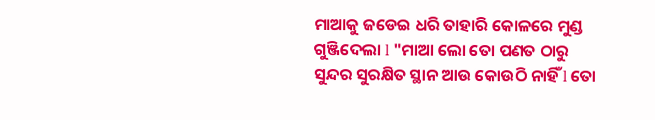ମାଆକୁ ଜଡେଇ ଧରି ତାହାରି କୋଳରେ ମୁଣ୍ଡ ଗୁଞ୍ଜିଦେଲା l "ମାଆ ଲୋ ତୋ ପଣତ ଠାରୁ ସୁନ୍ଦର ସୁରକ୍ଷିତ ସ୍ଥାନ ଆଉ କୋଉଠି ନାହିଁ l ତୋ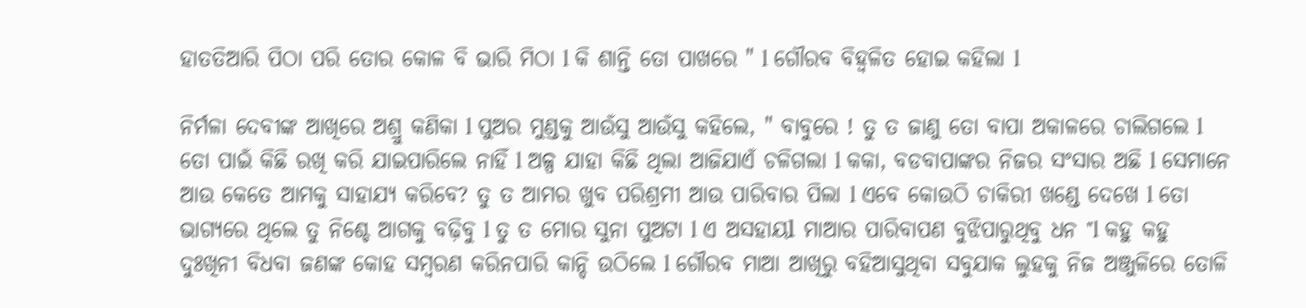ହାତତିଆରି ପିଠା ପରି ତୋର କୋଳ ବି ଭାରି ମିଠା l କି ଶାନ୍ତି ତୋ ପାଖରେ " l ଗୌରବ ବିହ୍ୱଳିତ ହୋଇ କହିଲା l

ନିର୍ମଳା ଦେବୀଙ୍କ ଆଖିରେ ଅଶ୍ରୁ କଣିକା l ପୁଅର ମୁଣ୍ଡକୁ ଆଉଁସୁ ଆଉଁସୁ କହିଲେ, " ବାବୁରେ ! ତୁ ତ ଜାଣୁ ତୋ ବାପା ଅକାଳରେ ଚାଲିଗଲେ l ତୋ ପାଇଁ କିଛି ରଖି କରି ଯାଇପାରିଲେ ନାହିଁ l ଅଳ୍ପ ଯାହା କିଛି ଥିଲା ଆଜିଯାଏଁ ଚଳିଗଲା l କକା, ବଡବାପାଙ୍କର ନିଜର ସଂସାର ଅଛି l ସେମାନେ ଆଉ କେତେ ଆମକୁ ସାହାଯ୍ୟ କରିବେ? ତୁ ତ ଆମର ଖୁବ ପରିଶ୍ରମୀ ଆଉ ପାରିବାର ପିଲା l ଏବେ କୋଉଠି ଚାକିରୀ ଖଣ୍ଡେ ଦେଖେ l ତୋ ଭାଗ୍ୟରେ ଥିଲେ ତୁ ନିଶ୍ଚେ ଆଗକୁ ବଢ଼ିବୁ l ତୁ ତ ମୋର ସୁନା ପୁଅଟା l ଏ ଅସହାୟl ମାଆର ପାରିବାପଣ ବୁଝିପାରୁଥିବୁ ଧନ "l କହୁ କହୁ ଦୁଃଖିନୀ ବିଧବା ଜଣଙ୍କ କୋହ ସମ୍ବରଣ କରିନପାରି କାନ୍ଦି ଉଠିଲେ l ଗୌରବ ମାଆ ଆଖିରୁ ବହିଆସୁଥିବା ସବୁଯାକ ଲୁହକୁ ନିଜ ଅଞ୍ଜୁଳିରେ ତୋଳି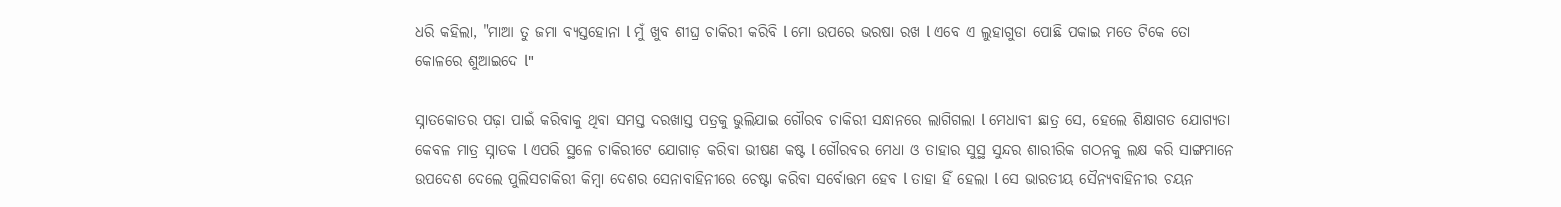ଧରି କହିଲା, "ମାଆ ତୁ ଜମା ବ୍ୟସ୍ତହୋନା l ମୁଁ ଖୁବ ଶୀଘ୍ର ଚାକିରୀ କରିବି l ମୋ ଉପରେ ଭରଷା ରଖ l ଏବେ ଏ ଲୁହାଗୁଡା ପୋଛି ପକାଇ ମତେ ଟିକେ ତୋ କୋଳରେ ଶୁଆଇଦେ l"

ସ୍ନାତକୋତର ପଢ଼ା ପାଇଁ କରିବାକୁ ଥିବା ସମସ୍ତ ଦରଖାସ୍ତ ପତ୍ରକୁ ଭୁଲିଯାଇ ଗୌରବ ଚାକିରୀ ସନ୍ଧାନରେ ଲାଗିଗଲା l ମେଧାବୀ ଛାତ୍ର ସେ, ହେଲେ ଶିକ୍ଷାଗତ ଯୋଗ୍ୟତା କେବଳ ମାତ୍ର ସ୍ନାତକ l ଏପରି ସ୍ଥଳେ ଚାକିରୀଟେ ଯୋଗାଡ଼ କରିବା ଭୀଷଣ କଷ୍ଟ l ଗୌରବର ମେଧା ଓ ତାହାର ସୁସ୍ଥ ସୁନ୍ଦର ଶାରୀରିକ ଗଠନକୁ ଲକ୍ଷ କରି ସାଙ୍ଗମାନେ ଉପଦେଶ ଦେଲେ ପୁଲିସଚାକିରୀ କିମ୍ବା ଦେଶର ସେନାବାହିନୀରେ ଚେଷ୍ଟା କରିବା ସର୍ବୋତ୍ତମ ହେବ l ତାହା ହିଁ ହେଲା l ସେ ଭାରତୀୟ ସୈନ୍ୟବାହିନୀର ଚୟନ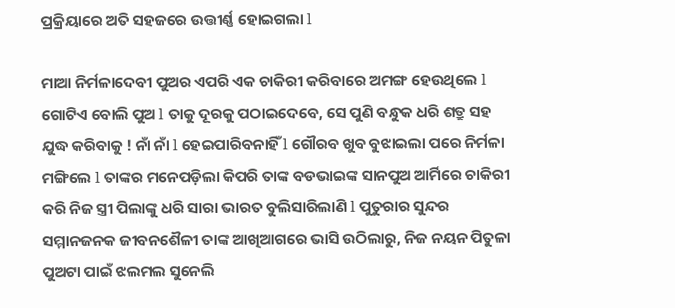ପ୍ରକ୍ରିୟାରେ ଅତି ସହଜରେ ଉତ୍ତୀର୍ଣ୍ଣ ହୋଇଗଲା l

ମାଆ ନିର୍ମଳାଦେବୀ ପୁଅର ଏପରି ଏକ ଚାକିରୀ କରିବାରେ ଅମଙ୍ଗ ହେଉଥିଲେ l ଗୋଟିଏ ବୋଲି ପୁଅ l ତାକୁ ଦୂରକୁ ପଠାଇଦେବେ, ସେ ପୁଣି ବନ୍ଧୁକ ଧରି ଶତ୍ରୁ ସହ ଯୁଦ୍ଧ କରିବାକୁ ! ନାଁ ନାଁ l ହେଇପାରିବନାହିଁ l ଗୌରବ ଖୁବ ବୁଝାଇଲା ପରେ ନିର୍ମଳା ମଙ୍ଗିଲେ l ତାଙ୍କର ମନେପଡ଼ିଲା କିପରି ତାଙ୍କ ବଡଭାଇଙ୍କ ସାନପୁଅ ଆର୍ମିରେ ଚାକିରୀ କରି ନିଜ ସ୍ତ୍ରୀ ପିଲାଙ୍କୁ ଧରି ସାରା ଭାରତ ବୁଲିସାରିଲାଣି l ପୁତୁରାର ସୁନ୍ଦର ସମ୍ମାନଜନକ ଜୀବନଶୈଳୀ ତାଙ୍କ ଆଖିଆଗରେ ଭାସି ଉଠିଲାରୁ, ନିଜ ନୟନ ପିତୁଳା ପୁଅଟା ପାଇଁ ଝଲମଲ ସୁନେଲି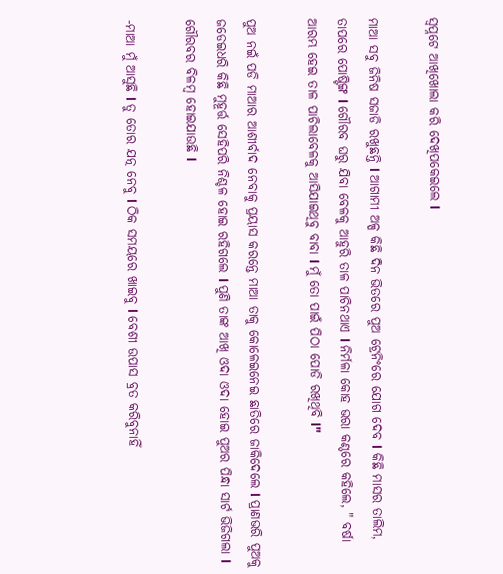ସ୍ୱପ୍ନଟେ ଆଖିଖୋଲା କରି ଦେଖିପକେଇଲେ l

ମାଆ ସବୁ ଜିନିଷ ସଜାଡି ରଖୁଛନ୍ତି l ଆଗାମୀ ଅଳ୍ପ କିଛି ଦିନ ଭିତରେ ପୁଅ ଟ୍ରେନିଂରେ ଯୋଗ ଦେବ l କିଛି ମାସର ତାଲିମ, ତାପରେ ପୋଷ୍ଟିଙ୍ଗ l ଗୌରବ ଘରୁ ଯିବା ବେଳକୁ ଆହୁରି ତାଳ ପାଚିନଥାଏ l ନିର୍ମଳା କୋହ ଭରା କଣ୍ଠରେ କହିଲେ, " ବର୍ଷା ଆରମ୍ଭ ହେଇ ତାଳ ପାଚିଲାବେଳକୁ ଆସିଯାଇଥିବୁ ବାବା l ମୁଁ ତୋ ପାଇଁ ପିଠା ପୋଡି ରଖିଥିବି l"

ପୁଅ ନଇଁ ପଡି ମାଆର ଆଶୀର୍ବାଦ ନେବାକୁ ପ୍ରୟାସ କରନ୍ତେ ମାଆ ତାକୁ କୋଳେଇନେଇ ଛାତିରେ ଜାକିଦେଲେ l ପ୍ରାଣଭରି ପୁଅକୁ ଜଡେଇଧରି କିଛି ମୁହୂର୍ତ୍ତ ସେହିପରି ନିଶ୍ଚଳ ହୋଇ ରହିଗଲେ l ପୁଣି ତାଙ୍କ ଆଖି ଓଦା ଓଦା ହୋଇ ପୁଅର ପିନ୍ଧା ସାର୍ଟ ଭିଜିଗଲା l ଗୌରବର ବିଳମ୍ବ ହୋଇଯାଉଛି l

-ମାଆ ମୁଁ ଆସୁଛି l ତୁ ତୋର ଯତ୍ନ ନେବୁ l ଠିକ ସମୟରେ ଖାଇବୁ l ବେଶୀ ଉପାସ ବ୍ରତ କରିବୁନାହିଁ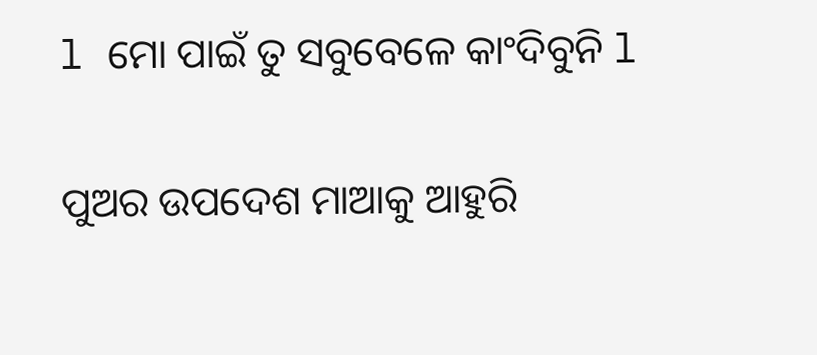l ମୋ ପାଇଁ ତୁ ସବୁବେଳେ କାଂଦିବୁନି l

ପୁଅର ଉପଦେଶ ମାଆକୁ ଆହୁରି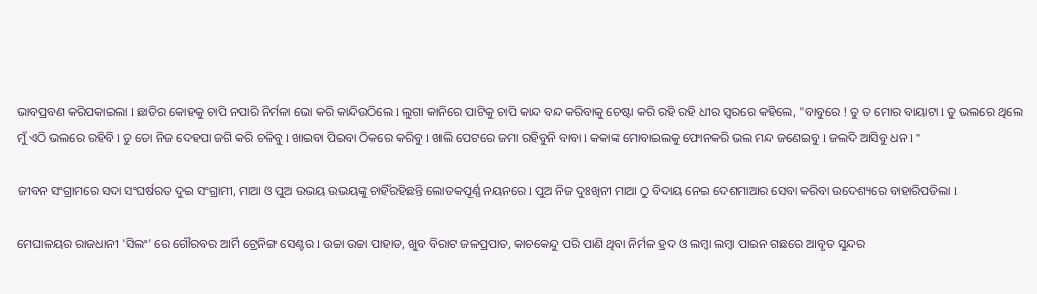ଭାବପ୍ରବଣ କରିପକାଇଲା l ଛାତିର କୋହକୁ ଚାପି ନପାରି ନିର୍ମଳା ଭୋ କରି କାନ୍ଦିଉଠିଲେ l ଲୁଗା କାନିରେ ପାଟିକୁ ଚାପି କାନ୍ଦ ବନ୍ଦ କରିବାକୁ ଚେଷ୍ଟା କରି ରହି ରହି ଧୀର ସ୍ୱରରେ କହିଲେ, "ବାବୁରେ ! ତୁ ତ ମୋର ବାୟାଟା l ତୁ ଭଲରେ ଥିଲେ ମୁଁ ଏଠି ଭଲରେ ରହିବି l ତୁ ତୋ ନିଜ ଦେହପା ଜଗି କରି ଚଳିବୁ l ଖାଇବା ପିଇବା ଠିକରେ କରିବୁ l ଖାଲି ପେଟରେ ଜମା ରହିବୁନି ବାବା l କକାଙ୍କ ମୋବାଇଲକୁ ଫୋନକରି ଭଲ ମନ୍ଦ ଜଣେଇବୁ l ଜଲଦି ଆସିବୁ ଧନ l "

ଜୀବନ ସଂଗ୍ରାମରେ ସଦା ସଂଘର୍ଷରତ ଦୁଇ ସଂଗ୍ରାମୀ, ମାଆ ଓ ପୁଅ ଉଭୟ ଉଭୟଙ୍କୁ ଚାହିଁରହିଛନ୍ତି ଲୋତକପୂର୍ଣ୍ଣ ନୟନରେ l ପୁଅ ନିଜ ଦୁଃଖିନୀ ମାଆ ଠୁ ବିଦାୟ ନେଇ ଦେଶମାଆର ସେବା କରିବା ଉଦେଶ୍ୟରେ ବାହାରିପଡିଲା l

ମେଘାଳୟର ରାଜଧାନୀ 'ସିଲଂ' ରେ ଗୌରବର ଆର୍ମି ଟ୍ରେନିଙ୍ଗ ସେଣ୍ଟର l ଉଚ୍ଚା ଉଚ୍ଚା ପାହାଡ, ଖୁବ ବିରାଟ ଜଳପ୍ରପାତ, କାଚକେନ୍ଦୁ ପରି ପାଣି ଥିବା ନିର୍ମଳ ହ୍ରଦ ଓ ଲମ୍ବା ଲମ୍ବା ପାଇନ ଗଛରେ ଆବୃତ ସୁନ୍ଦର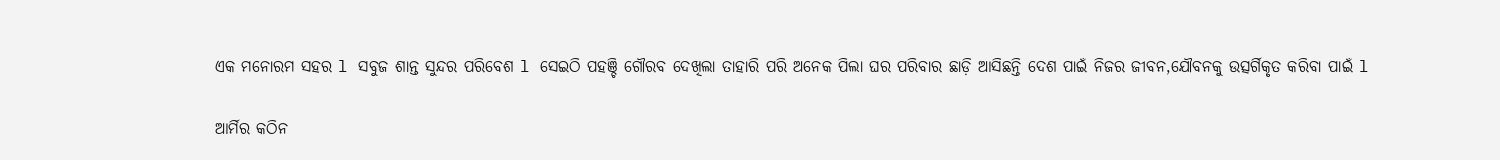ଏକ ମନୋରମ ସହର l ସବୁଜ ଶାନ୍ତ ସୁନ୍ଦର ପରିବେଶ l ସେଇଠି ପହଞ୍ଚି ଗୌରବ ଦେଖିଲା ତାହାରି ପରି ଅନେକ ପିଲା ଘର ପରିବାର ଛାଡ଼ି ଆସିଛନ୍ତି ଦେଶ ପାଇଁ ନିଜର ଜୀବନ,ଯୌବନକୁ ଉତ୍ସର୍ଗିକୃତ କରିବା ପାଇଁ l

ଆର୍ମିର କଠିନ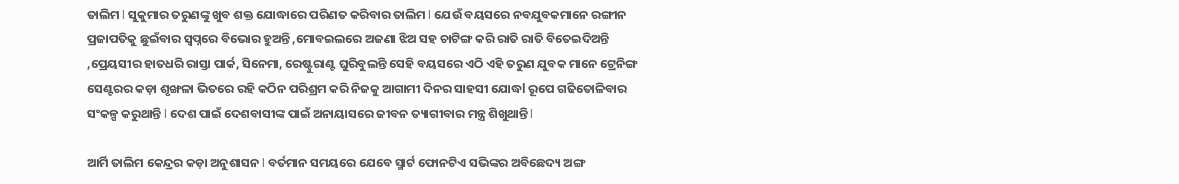ତାଲିମ l ସୁକୁମାର ତରୁଣଙ୍କୁ ଖୁବ ଶକ୍ତ ଯୋଦ୍ଧାରେ ପରିଣତ କରିବାର ତାଲିମ l ଯେଉଁ ବୟସରେ ନବଯୁବକମାନେ ରଙ୍ଗୀନ ପ୍ରଜାପତିକୁ ଛୁଇଁବାର ସ୍ୱପ୍ନରେ ବିଭୋର ହୁଅନ୍ତି ,ମୋବଇଲରେ ଅଜଣା ଝିଅ ସହ ଚାଟିଙ୍ଗ କରି ରାତି ରାତି ବିତେଇଦିଅନ୍ତି ,ପ୍ରେୟସୀର ହାତଧରି ରାସ୍ତା ପାର୍କ, ସିନେମା, ରେଷ୍ଟୁରାଣ୍ଟ ଘୁରିବୁଲନ୍ତି ସେହି ବୟସରେ ଏଠି ଏହି ତରୁଣ ଯୁବକ ମାନେ ଟ୍ରେନିଙ୍ଗ ସେଣ୍ଟରର କଡ଼ା ଶୃଙ୍ଖଳା ଭିତରେ ରହି କଠିନ ପରିଶ୍ରମ କରି ନିଜକୁ ଆଗାମୀ ଦିନର ସାହସୀ ଯୋଦ୍ଧl ରୂପେ ଗଢିତୋଳିବାର ସଂକଳ୍ପ କରୁଥାନ୍ତି l ଦେଶ ପାଇଁ ଦେଶବାସୀଙ୍କ ପାଇଁ ଅନାୟାସରେ ଜୀବନ ତ୍ୟାଗୀବାର ମନ୍ତ୍ର ଶିଖୁଥାନ୍ତି l

ଆର୍ମି ତାଲିମ କେନ୍ଦ୍ରର କଡ଼ା ଅନୁଶାସନ l ବର୍ତମାନ ସମୟରେ ଯେବେ ସ୍ମାର୍ଟ ଫୋନଟିଏ ସଭିଙ୍କର ଅବିଛେଦ୍ୟ ଅଙ୍ଗ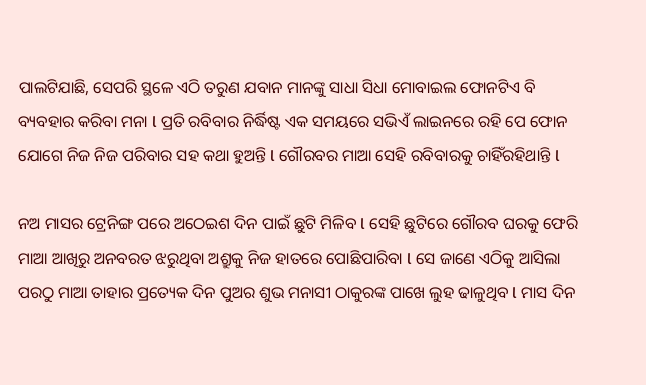ପାଲଟିଯାଛି, ସେପରି ସ୍ଥଳେ ଏଠି ତରୁଣ ଯବାନ ମାନଙ୍କୁ ସାଧା ସିଧା ମୋବାଇଲ ଫୋନଟିଏ ବି ବ୍ୟବହାର କରିବା ମନା l ପ୍ରତି ରବିବାର ନିର୍ଦ୍ଧିଷ୍ଟ ଏକ ସମୟରେ ସଭିଏଁ ଲାଇନରେ ରହି ପେ ଫୋନ ଯୋଗେ ନିଜ ନିଜ ପରିବାର ସହ କଥା ହୁଅନ୍ତି l ଗୌରବର ମାଆ ସେହି ରବିବାରକୁ ଚାହିଁରହିଥାନ୍ତି l

ନଅ ମାସର ଟ୍ରେନିଙ୍ଗ ପରେ ଅଠେଇଶ ଦିନ ପାଇଁ ଛୁଟି ମିଳିବ l ସେହି ଛୁଟିରେ ଗୌରବ ଘରକୁ ଫେରି ମାଆ ଆଖିରୁ ଅନବରତ ଝରୁଥିବା ଅଶ୍ରୁକୁ ନିଜ ହାତରେ ପୋଛିପାରିବା l ସେ ଜାଣେ ଏଠିକୁ ଆସିଲା ପରଠୁ ମାଆ ତାହାର ପ୍ରତ୍ୟେକ ଦିନ ପୁଅର ଶୁଭ ମନାସୀ ଠାକୁରଙ୍କ ପାଖେ ଲୁହ ଢାଳୁଥିବ l ମାସ ଦିନ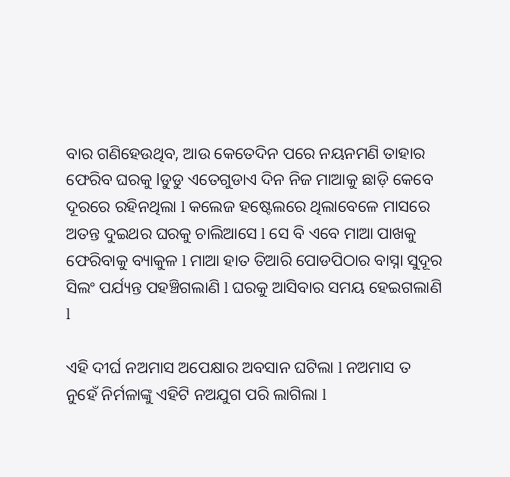ବାର ଗଣିହେଉଥିବ, ଆଉ କେତେଦିନ ପରେ ନୟନମଣି ତାହାର ଫେରିବ ଘରକୁ lଡୁଡୁ ଏତେଗୁଡାଏ ଦିନ ନିଜ ମାଆକୁ ଛାଡ଼ି କେବେ ଦୂରରେ ରହିନଥିଲା l କଲେଜ ହଷ୍ଟେଲରେ ଥିଲାବେଳେ ମାସରେ ଅତନ୍ତ ଦୁଇଥର ଘରକୁ ଚାଲିଆସେ l ସେ ବି ଏବେ ମାଆ ପାଖକୁ ଫେରିବାକୁ ବ୍ୟାକୁଳ l ମାଆ ହାତ ତିଆରି ପୋଡପିଠାର ବାସ୍ନା ସୁଦୂର ସିଲଂ ପର୍ଯ୍ୟନ୍ତ ପହଞ୍ଚିଗଲାଣି l ଘରକୁ ଆସିବାର ସମୟ ହେଇଗଲାଣି l

ଏହି ଦୀର୍ଘ ନଅମାସ ଅପେକ୍ଷାର ଅବସାନ ଘଟିଲା l ନଅମାସ ତ ନୁହେଁ ନିର୍ମଳାଙ୍କୁ ଏହିଟି ନଅଯୁଗ ପରି ଲାଗିଲା l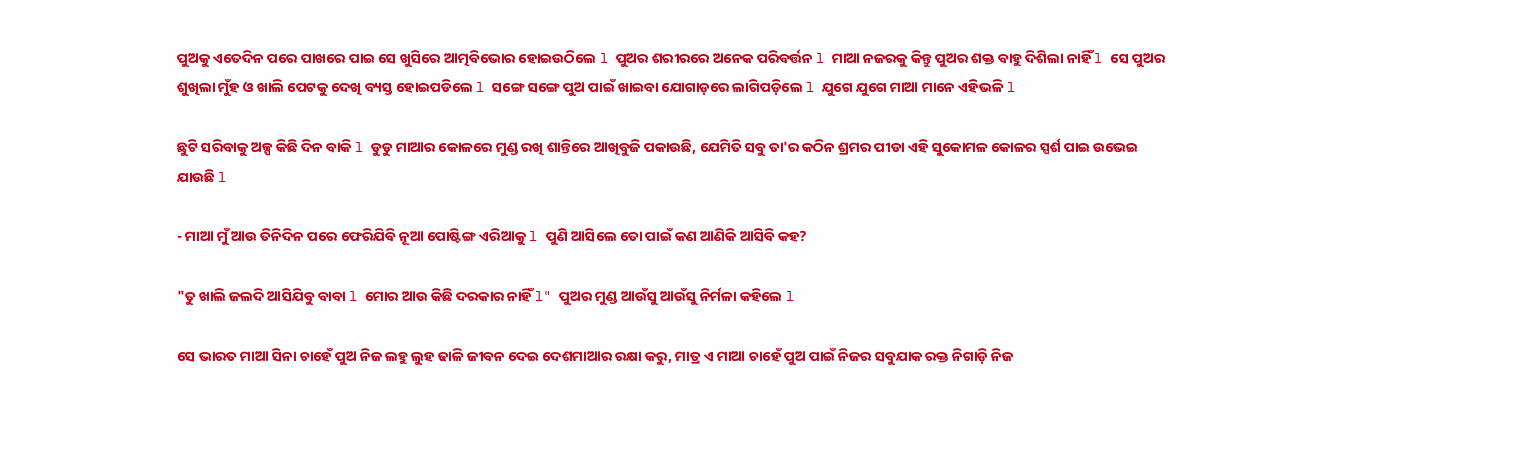ପୁଅକୁ ଏତେଦିନ ପରେ ପାଖରେ ପାଇ ସେ ଖୁସିରେ ଆତ୍ମବିଭୋର ହୋଇଉଠିଲେ l ପୁଅର ଶରୀରରେ ଅନେକ ପରିବର୍ତ୍ତନ l ମାଆ ନଜରକୁ କିନ୍ତୁ ପୁଅର ଶକ୍ତ ବାହୁ ଦିଶିଲା ନାହିଁ l ସେ ପୁଅର ଶୁଖିଲା ମୁଁହ ଓ ଖାଲି ପେଟକୁ ଦେଖି ବ୍ୟସ୍ତ ହୋଇପଡିଲେ l ସଙ୍ଗେ ସଙ୍ଗେ ପୁଅ ପାଇଁ ଖାଇବା ଯୋଗାଡ଼ରେ ଲାଗିପଡ଼ିଲେ l ଯୁଗେ ଯୁଗେ ମାଆ ମାନେ ଏହିଭଳି l

ଛୁଟି ସରିବାକୁ ଅଳ୍ପ କିଛି ଦିନ ବାକି l ଡୁଡୁ ମାଆର କୋଳରେ ମୁଣ୍ଡ ରଖି ଶାନ୍ତିରେ ଆଖିବୁଜି ପକାଉଛି, ଯେମିତି ସବୁ ତା'ର କଠିନ ଶ୍ରମର ପୀଡା ଏହି ସୁକୋମଳ କୋଳର ସ୍ପର୍ଶ ପାଇ ଉଭେଇ ଯାଉଛି l

- ମାଆ ମୁଁ ଆଉ ତିନିଦିନ ପରେ ଫେରିଯିବି ନୂଆ ପୋଷ୍ଟିଙ୍ଗ ଏରିଆକୁ l ପୁଣି ଆସିଲେ ତୋ ପାଇଁ କଣ ଆଣିକି ଆସିବି କହ?

"ତୁ ଖାଲି ଜଲଦି ଆସିଯିବୁ ବାବା l ମୋର ଆଉ କିଛି ଦରକାର ନାହିଁ l" ପୁଅର ମୁଣ୍ଡ ଆଉଁସୁ ଆଉଁସୁ ନିର୍ମଳା କହିଲେ l

ସେ ଭାରତ ମାଆ ସିନା ଚାହେଁ ପୁଅ ନିଜ ଲହୁ ଲୁହ ଢାଳି ଜୀବନ ଦେଇ ଦେଶମାଆର ରକ୍ଷା କରୁ, ମାତ୍ର ଏ ମାଆ ଚାହେଁ ପୁଅ ପାଇଁ ନିଜର ସବୁଯାକ ରକ୍ତ ନିଗାଡ଼ି ନିଜ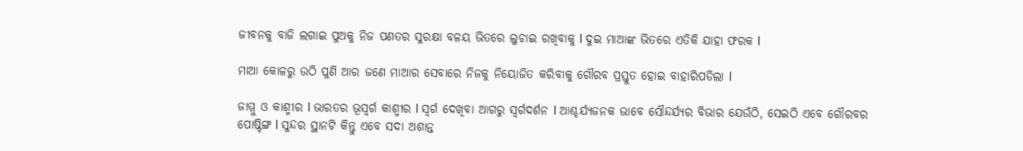ଜୀବନକୁ ବାଜି ଲଗାଇ ପୁଅକୁ ନିଜ ପଣତର ସୁରକ୍ଷା ବଳୟ ଭିତରେ ଲୁଚାଇ ରଖିବାକୁ l ଦୁଇ ମାଆଙ୍କ ଭିତରେ ଏତିକି ଯାହା ଫରକ l

ମାଆ କୋଳରୁ ଉଠି ପୁଣି ଆର ଜଣେ ମାଆର ସେବାରେ ନିଜକୁ ନିୟୋଜିତ କରିବାକୁ ଗୌରବ ପ୍ରସ୍ତୁତ ହୋଇ ବାହାରିପଡିଲା l

ଜାମ୍ମୁ ଓ କାଶ୍ମୀର l ଭାରତର ଭୂସ୍ୱର୍ଗ କାଶ୍ମୀର l ସ୍ୱର୍ଗ ଦେଖିବା ଆଗରୁ ସ୍ୱର୍ଗଦର୍ଶନ l ଆଶ୍ଚର୍ଯ୍ୟଜନକ ଭାବେ ସୌନ୍ଦର୍ଯ୍ୟର ବିଭାର ଯେଉଁଠି, ସେଇଠି ଏବେ ଗୌରବର ପୋଷ୍ଟିଙ୍ଗ l ସୁନ୍ଦର ସ୍ଥାନଟି କିନ୍ତୁ ଏବେ ସଦା ଅଶାନ୍ତ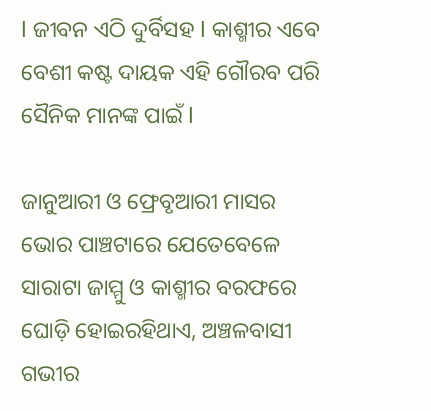l ଜୀବନ ଏଠି ଦୁର୍ବିସହ l କାଶ୍ମୀର ଏବେ ବେଶୀ କଷ୍ଟ ଦାୟକ ଏହି ଗୌରବ ପରି ସୈନିକ ମାନଙ୍କ ପାଇଁ l

ଜାନୁଆରୀ ଓ ଫ୍ରେବୃଆରୀ ମାସର ଭୋର ପାଞ୍ଚଟାରେ ଯେତେବେଳେ ସାରାଟା ଜାମ୍ମୁ ଓ କାଶ୍ମୀର ବରଫରେ ଘୋଡ଼ି ହୋଇରହିଥାଏ, ଅଞ୍ଚଳବାସୀ ଗଭୀର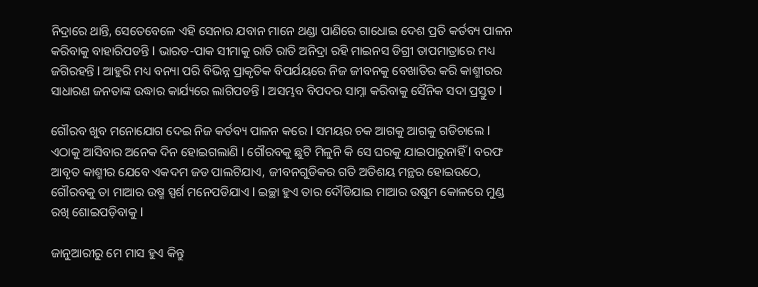ନିଦ୍ରାରେ ଥାନ୍ତି, ସେତେବେଳେ ଏହି ସେନାର ଯବାନ ମାନେ ଥଣ୍ଡା ପାଣିରେ ଗାଧୋଇ ଦେଶ ପ୍ରତି କର୍ତବ୍ୟ ପାଳନ କରିବାକୁ ବାହାରିପଡନ୍ତି l ଭାରତ-ପାକ ସୀମାକୁ ରାତି ରାତି ଅନିଦ୍ରା ରହି ମାଇନସ ଡିଗ୍ରୀ ତାପମାତ୍ରାରେ ମଧ୍ୟ ଜଗିରହନ୍ତି l ଆହୁରି ମଧ୍ୟ ବନ୍ୟା ପରି ବିଭିନ୍ନ ପ୍ରାକୃତିକ ବିପର୍ଯୟରେ ନିଜ ଜୀବନକୁ ବେଖାତିର କରି କାଶ୍ମୀରର ସାଧାରଣ ଜନତାଙ୍କ ଉଦ୍ଧାର କାର୍ଯ୍ୟରେ ଲାଗିପଡନ୍ତି l ଅସମ୍ଭବ ବିପଦର ସାମ୍ନା କରିବାକୁ ସୈନିକ ସଦା ପ୍ରସ୍ତୁତ l

ଗୌରବ ଖୁବ ମନୋଯୋଗ ଦେଇ ନିଜ କର୍ତବ୍ୟ ପାଳନ କରେ l ସମୟର ଚକ ଆଗକୁ ଆଗକୁ ଗଡିଚାଲେ l ଏଠାକୁ ଆସିବାର ଅନେକ ଦିନ ହୋଇଗଲାଣି l ଗୌରବକୁ ଛୁଟି ମିଳୁନି କି ସେ ଘରକୁ ଯାଇପାରୁନାହିଁ l ବରଫ ଆବୃତ କାଶ୍ମୀର ଯେବେ ଏକଦମ ଜଡ ପାଲଟିଯାଏ, ଜୀବନଗୁଡିକର ଗତି ଅତିଶୟ ମନ୍ଥର ହୋଇଉଠେ, ଗୌରବକୁ ତା ମାଆର ଉଷ୍ମ ସ୍ପର୍ଶ ମନେପଡିଯାଏ l ଇଚ୍ଛା ହୁଏ ତାର ଦୌଡିଯାଇ ମାଆର ଉଷୁମ କୋଳରେ ମୁଣ୍ଡ ରଖି ଶୋଇପଡ଼ିବାକୁ l

ଜାନୁଆରୀରୁ ମେ ମାସ ହୁଏ କିନ୍ତୁ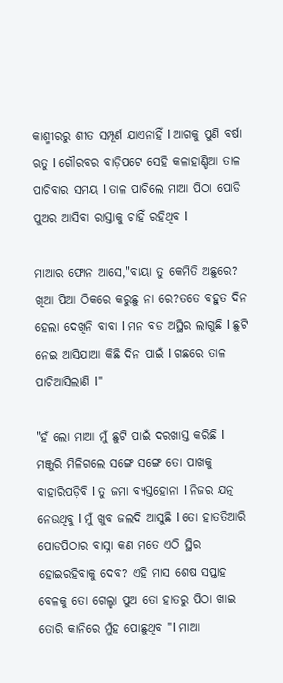କାଶ୍ମୀରରୁ ଶୀତ ସମ୍ପୂର୍ଣ ଯାଏନାହିଁ l ଆଗକୁ ପୁଣି ବର୍ଷା ଋତୁ l ଗୌରବର ବାଡ଼ିପଟେ ସେହି କଳାହାଣ୍ଡିଆ ତାଳ ପାଚିବାର ସମୟ l ତାଳ ପାଚିଲେ ମାଆ ପିଠା ପୋଡି ପୁଅର ଆସିବା ରାସ୍ତାକୁ ଚାହିଁ ରହିଥିବ l

ମାଆର ଫୋନ ଆସେ,"ବାୟା ତୁ କେମିତି ଅଛୁରେ? ଖିଆ ପିଆ ଠିକରେ କରୁଛୁ ନା ରେ?ତତେ ବହୁତ ଦିନ ହେଲା ଦେଖିନି ବାବା l ମନ ବଡ ଅସ୍ଥିର ଲାଗୁଛି l ଛୁଟି ନେଇ ଆସିଯାଆ କିଛି ଦିନ ପାଇଁ l ଗଛରେ ତାଳ ପାଚିଆସିଲାଣି l"

"ହଁ ଲୋ ମାଆ ମୁଁ ଛୁଟି ପାଇଁ ଦରଖାସ୍ତ କରିଛି l ମଞ୍ଜୁରି ମିଳିଗଲେ ସଙ୍ଗେ ସଙ୍ଗେ ତୋ ପାଖକୁ ବାହାରିପଡ଼ିବି l ତୁ ଜମା ବ୍ୟସ୍ତହୋନା l ନିଜର ଯତ୍ନ ନେଉଥିବୁ l ମୁଁ ଖୁବ ଜଲଦି ଆସୁଛି l ତୋ ହାତତିଆରି ପୋଡପିଠାର ବାସ୍ନା କଣ ମତେ ଏଠି ସ୍ଥିର ହୋଇରହିବାକୁ ଦେବ? ଏହି ମାସ ଶେଷ ସପ୍ତାହ ବେଳକୁ ତୋ ଗେଲ୍ହା ପୁଅ ତୋ ହାତରୁ ପିଠା ଖାଇ ତୋରି କାନିରେ ମୁଁହ ପୋଛୁଥିବ "l ମାଆ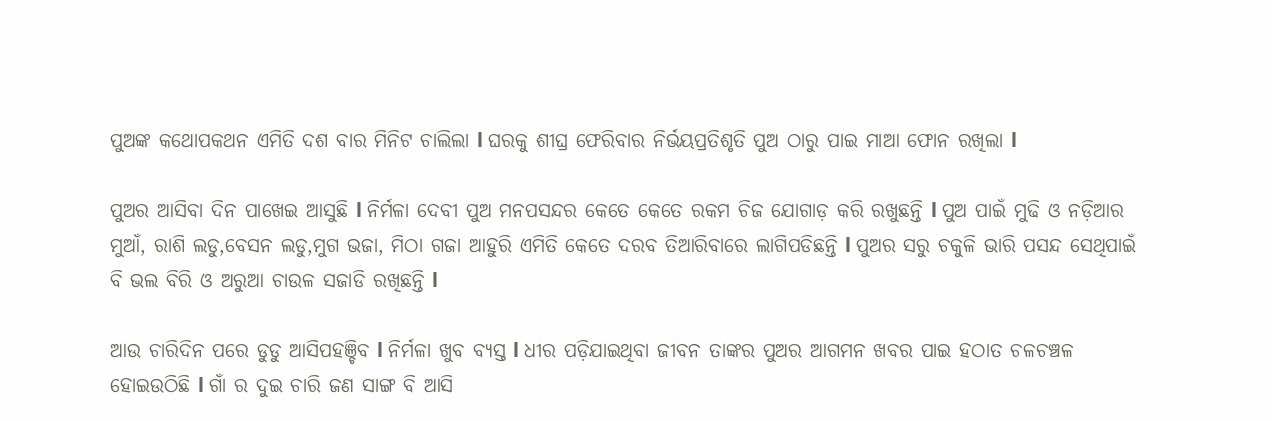ପୁଅଙ୍କ କଥୋପକଥନ ଏମିତି ଦଶ ବାର ମିନିଟ ଚାଲିଲା l ଘରକୁ ଶୀଘ୍ର ଫେରିବାର ନିର୍ଭୟପ୍ରତିଶୃତି ପୁଅ ଠାରୁ ପାଇ ମାଆ ଫୋନ ରଖିଲା l

ପୁଅର ଆସିବା ଦିନ ପାଖେଇ ଆସୁଛି l ନିର୍ମଳା ଦେବୀ ପୁଅ ମନପସନ୍ଦର କେତେ କେତେ ରକମ ଚିଜ ଯୋଗାଡ଼ କରି ରଖୁଛନ୍ତି l ପୁଅ ପାଇଁ ମୁଢି ଓ ନଡ଼ିଆର ମୁଆଁ, ରାଶି ଲଡୁ,ବେସନ ଲଡୁ,ମୁଗ ଭଜା, ମିଠା ଗଜା ଆହୁରି ଏମିତି କେତେ ଦରବ ତିଆରିବାରେ ଲାଗିପଡିଛନ୍ତି l ପୁଅର ସରୁ ଚକୁଳି ଭାରି ପସନ୍ଦ ସେଥିପାଇଁ ବି ଭଲ ବିରି ଓ ଅରୁଆ ଚାଉଳ ସଜାଡି ରଖିଛନ୍ତି l

ଆଉ ଚାରିଦିନ ପରେ ଡୁଡୁ ଆସିପହଞ୍ଚିବ l ନିର୍ମଳା ଖୁବ ବ୍ୟସ୍ତ l ଧୀର ପଡ଼ିଯାଇଥିବା ଜୀବନ ତାଙ୍କର ପୁଅର ଆଗମନ ଖବର ପାଇ ହଠାତ ଚଳଚଞ୍ଚଳ ହୋଇଉଠିଛି l ଗାଁ ର ଦୁଇ ଚାରି ଜଣ ସାଙ୍ଗ ବି ଆସି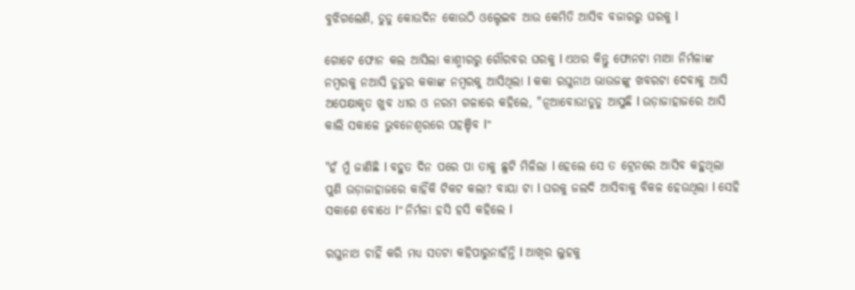ବୁଝିଗଲେଣି, ଡୁଡୁ କୋଉଦିନ କୋଉଠି ଓଲ୍ହେଇବ ଆଉ କେମିତି ଆସିବ ବଜାରରୁ ଘରକୁ l

ଗୋଟେ ଫୋନ କଲ ଆସିଲା କାଶ୍ମୀରରୁ ଗୌରବର ଘରକୁ l ଏଥର କିନ୍ତୁ ଫୋନଟା ମାଆ ନିର୍ମଳାଙ୍କ ନମ୍ବରକୁ ନଆସି ଡୁଡୁର କକାଙ୍କ ନମ୍ବରକୁ ଆସିଥିଲା l କକା ରଘୁନାଥ ଭାଉଜଙ୍କୁ ଖବରଟା ଦେବାକୁ ଆସି ଅପେକ୍ଷାକୃତ ଖୁବ ଧୀର ଓ ନରମ ଗଳାରେ କହିଲେ, "ନୂଆବୋଉ!ଡୁଡୁ ଆସୁଛି l ଉଡ଼ାଜାହାଜରେ ଆସି କାଲି ସକାଳେ ଭୁବନେଶ୍ୱରରେ ପହଞ୍ଚିବ l"

"ହଁ ମୁଁ ଜାଣିଛି l ବହୁତ ଦିନ ପରେ ପା ତାକୁ ଛୁଟି ମିଳିଲା l ହେଲେ ସେ ତ ଟ୍ରେନରେ ଆସିବ କହୁଥିଲା ପୁଣି ଉଡ଼ାଜାହାଜରେ କାହିଁକି ଟିକଟ କଲା? ବାୟା ଟା l ଘରକୁ ଜଲଦି ଆସିବାକୁ ବିକଳ ହେଉଥିଲା l ସେହି ସକାଶେ ବୋଧେ l" ନିର୍ମଳା ହସି ହସି କହିଲେ l

ରଘୁନାଥ ଚାହିଁ କରି ମଧ୍ୟ ସତଟା କହିପାରୁନାହଁନ୍ତି l ଆଖିର ଲୁହକୁ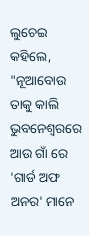ଲୁଚେଇ କହିଲେ, "ନୂଆବୋଉ ତାକୁ କାଲି ଭୁବନେଶ୍ୱରରେ ଆଉ ଗାଁ ରେ 'ଗାର୍ଡ ଅଫ ଅନର' ମାନେ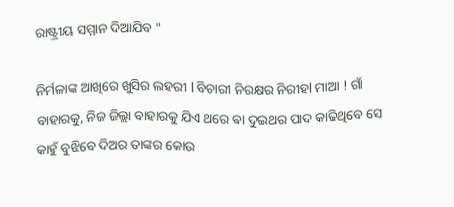ରାଷ୍ଟ୍ରୀୟ ସମ୍ମାନ ଦିଆଯିବ "

ନିର୍ମଳାଙ୍କ ଆଖିରେ ଖୁସିର ଲହରୀ l ବିଚାରୀ ନିରକ୍ଷର ନିରୀହl ମାଆ ! ଗାଁ ବାହାରକୁ, ନିଜ ଜିଲ୍ଲା ବାହାରକୁ ଯିଏ ଥରେ ଵା ଦୁଇଥର ପାଦ କାଢିଥିବେ ସେ କାହୁଁ ବୁଝିବେ ଦିଅର ତାଙ୍କର କୋଉ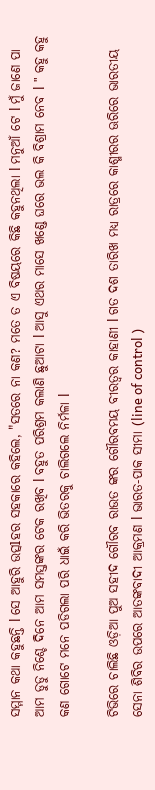ସମ୍ମାନ କଥା କହୁଛନ୍ତି l ସେ ଆହୁରି ଉତ୍ସlହର ସହକାରେ କହିଲେ, "ସତରେ ନା କଣ? ମତେ ତ ଏ ବିଷୟରେ କିଛି କହୁନଥିଲା l ମନୁଆଁ ଟେ l ମୁଁ ଜାଣେ ପା ଆମ ଡୁଡୁ ନିଶ୍ଚେ ଦିନେ ଆମ ସମସ୍ତଙ୍କର ଟେକ ରଖିବ l ବହୁତ ପରିଶ୍ରମ କଲାଣି ଛୁଆଟା l ଆସୁ ଏଥର ମାସେ ଖଣ୍ଡେ ଘରେ ଭଲ କି ବିଶ୍ରାମ ନେବ l " କହୁ କହୁ କଣ ଗୋଟେ ମନେ ପଡିଗଲା ପରି ଧାଇଁ କରି ଭିତରକୁ ଚାଲିଗଲେ ନିର୍ମଳା l

ଟିଭିରେ ଚାଲିଛି ଓଡ଼ିଆ ପୁଅ ସହୀଦ ଗୌରବ ରାଉତ ଙ୍କର ଗୌରବମୟ ବୀରତ୍ୱର କାହାଣୀ l ଗତ ଦଶ ତାରିଖ ମଧ୍ୟ ରାତ୍ରରେ କାଶ୍ମୀରର ଊରିରେ ଭାରତୀୟ ସେନା ଶିବିର ଉପରେ ଆତଙ୍କବାଦୀ ଆକ୍ରମଣ l ଭାରତ-ପାକ ସୀମା (line of control )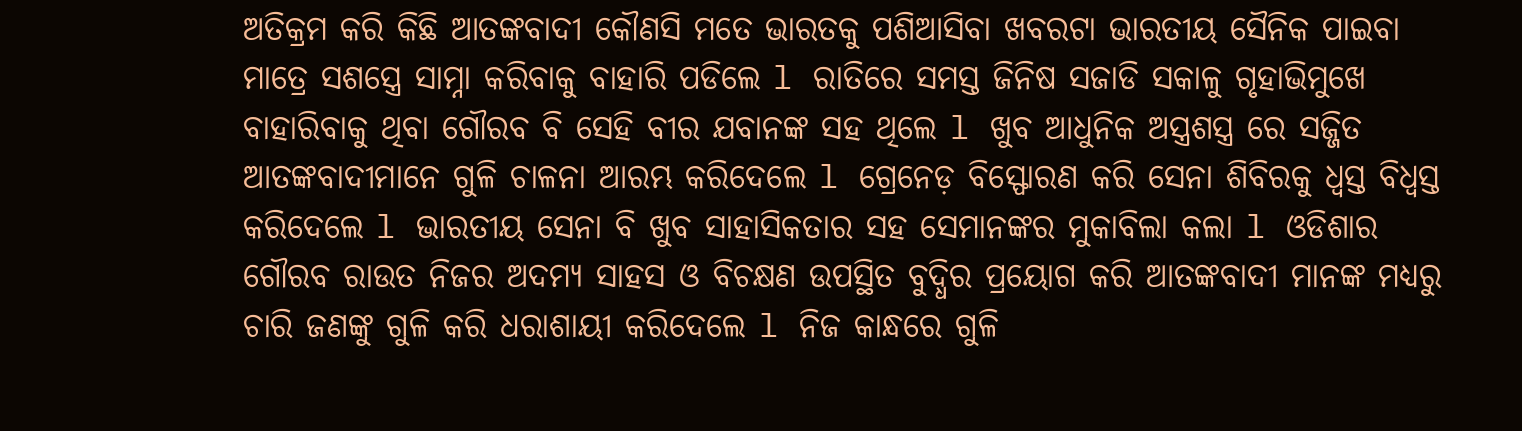ଅତିକ୍ରମ କରି କିଛି ଆତଙ୍କବାଦୀ କୌଣସି ମତେ ଭାରତକୁ ପଶିଆସିବା ଖବରଟା ଭାରତୀୟ ସୈନିକ ପାଇବା ମାତ୍ରେ ସଶସ୍ତ୍ରେ ସାମ୍ନା କରିବାକୁ ବାହାରି ପଡିଲେ l ରାତିରେ ସମସ୍ତ ଜିନିଷ ସଜାଡି ସକାଳୁ ଗୃହାଭିମୁଖେ ବାହାରିବାକୁ ଥିବା ଗୌରବ ବି ସେହି ବୀର ଯବାନଙ୍କ ସହ ଥିଲେ l ଖୁବ ଆଧୁନିକ ଅସ୍ତ୍ରଶସ୍ତ୍ର ରେ ସଜ୍ଜିତ ଆତଙ୍କବାଦୀମାନେ ଗୁଳି ଚାଳନା ଆରମ୍ଭ କରିଦେଲେ l ଗ୍ରେନେଡ଼ ବିସ୍ଫୋରଣ କରି ସେନା ଶିବିରକୁ ଧ୍ୱସ୍ତ ବିଧ୍ୱସ୍ତ କରିଦେଲେ l ଭାରତୀୟ ସେନା ବି ଖୁବ ସାହାସିକତାର ସହ ସେମାନଙ୍କର ମୁକାବିଲା କଲା l ଓଡିଶାର ଗୌରବ ରାଉତ ନିଜର ଅଦମ୍ୟ ସାହସ ଓ ବିଚକ୍ଷଣ ଉପସ୍ଥିତ ବୁଦ୍ଧିର ପ୍ରୟୋଗ କରି ଆତଙ୍କବାଦୀ ମାନଙ୍କ ମଧ୍ୟରୁ ଚାରି ଜଣଙ୍କୁ ଗୁଳି କରି ଧରାଶାୟୀ କରିଦେଲେ l ନିଜ କାନ୍ଧରେ ଗୁଳି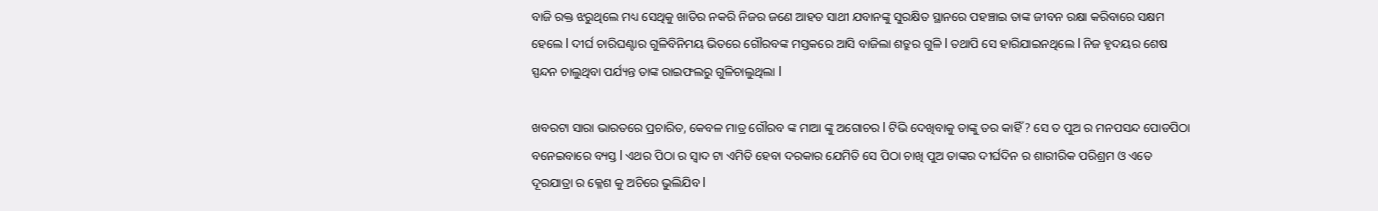ବାଜି ରକ୍ତ ଝରୁଥିଲେ ମଧ୍ୟ ସେଥିକୁ ଖାତିର ନକରି ନିଜର ଜଣେ ଆହତ ସାଥୀ ଯବାନଙ୍କୁ ସୁରକ୍ଷିତ ସ୍ଥାନରେ ପହଞ୍ଚାଇ ତାଙ୍କ ଜୀବନ ରକ୍ଷା କରିବାରେ ସକ୍ଷମ ହେଲେ l ଦୀର୍ଘ ଚାରିଘଣ୍ଟାର ଗୁଳିବିନିମୟ ଭିତରେ ଗୌରବଙ୍କ ମସ୍ତକରେ ଆସି ବାଜିଲା ଶତ୍ରୁର ଗୁଳି l ତଥାପି ସେ ହାରିଯାଇନଥିଲେ l ନିଜ ହୃଦୟର ଶେଷ ସ୍ପନ୍ଦନ ଚାଲୁଥିବା ପର୍ଯ୍ୟନ୍ତ ତାଙ୍କ ରାଇଫଲରୁ ଗୁଳିଚାଲୁଥିଲା l

ଖବରଟା ସାରା ଭାରତରେ ପ୍ରଚାରିତ, କେବଳ ମାତ୍ର ଗୌରବ ଙ୍କ ମାଆ ଙ୍କୁ ଅଗୋଚର l ଟିଭି ଦେଖିବାକୁ ତାଙ୍କୁ ତର କାହିଁ ? ସେ ତ ପୁଅ ର ମନପସନ୍ଦ ପୋଡପିଠା ବନେଇବାରେ ବ୍ୟସ୍ତ l ଏଥର ପିଠା ର ସ୍ୱାଦ ଟା ଏମିତି ହେବା ଦରକାର ଯେମିତି ସେ ପିଠା ଚାଖି ପୁଅ ତାଙ୍କର ଦୀର୍ଘଦିନ ର ଶାରୀରିକ ପରିଶ୍ରମ ଓ ଏତେ ଦୂରଯାତ୍ରା ର କ୍ଳେଶ କୁ ଅଚିରେ ଭୁଲିଯିବ l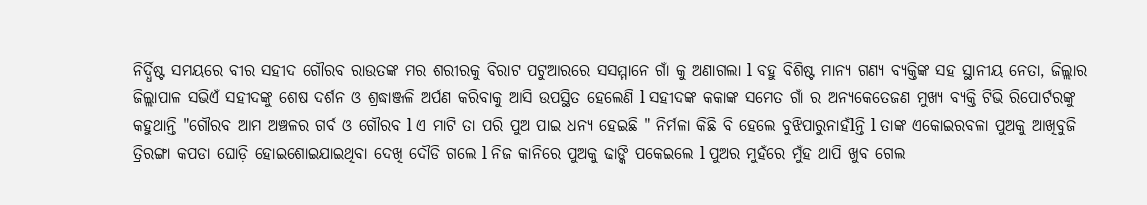ନିର୍ଦ୍ଧିଷ୍ଟ ସମୟରେ ବୀର ସହୀଦ ଗୌରବ ରାଉତଙ୍କ ମର ଶରୀରକୁ ବିରାଟ ପଟୁଆରରେ ସସମ୍ମାନେ ଗାଁ କୁ ଅଣାଗଲା l ବହୁ ବିଶିଷ୍ଟ ମାନ୍ୟ ଗଣ୍ୟ ବ୍ୟକ୍ତିଙ୍କ ସହ ସ୍ଥାନୀୟ ନେତା, ଜିଲ୍ଲାର ଜିଲ୍ଲାପାଳ ସଭିଏଁ ସହୀଦଙ୍କୁ ଶେଷ ଦର୍ଶନ ଓ ଶ୍ରଦ୍ଧାଞ୍ଜଳି ଅର୍ପଣ କରିବାକୁ ଆସି ଉପସ୍ଥିତ ହେଲେଣି l ସହୀଦଙ୍କ କକାଙ୍କ ସମେତ ଗାଁ ର ଅନ୍ୟକେତେଜଣ ମୁଖ୍ୟ ବ୍ୟକ୍ତି ଟିଭି ରିପୋର୍ଟରଙ୍କୁ କହୁଥାନ୍ତି "ଗୌରବ ଆମ ଅଞ୍ଚଳର ଗର୍ବ ଓ ଗୌରବ l ଏ ମାଟି ତା ପରି ପୁଅ ପାଇ ଧନ୍ୟ ହେଇଛି " ନିର୍ମଳା କିଛି ବି ହେଲେ ବୁଝିପାରୁନାହଁlନ୍ତି l ତାଙ୍କ ଏକୋଇରବଳା ପୁଅକୁ ଆଖିବୁଜି ତ୍ରିରଙ୍ଗା କପଡା ଘୋଡ଼ି ହୋଇଶୋଇଯାଇଥିବା ଦେଖି ଦୌଡି ଗଲେ l ନିଜ କାନିରେ ପୁଅକୁ ଢାଙ୍କି ପକେଇଲେ l ପୁଅର ମୁହଁରେ ମୁଁହ ଥାପି ଖୁବ ଗେଲ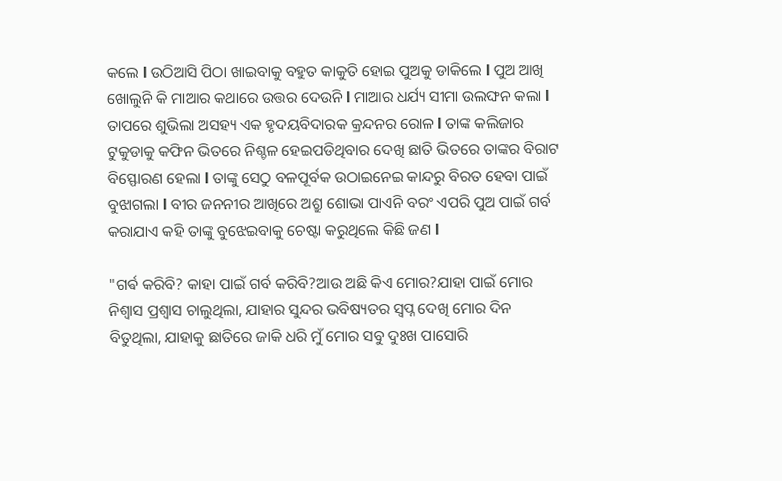କଲେ l ଉଠିଆସି ପିଠା ଖାଇବାକୁ ବହୁତ କାକୁତି ହୋଇ ପୁଅକୁ ଡାକିଲେ l ପୁଅ ଆଖି ଖୋଲୁନି କି ମାଆର କଥାରେ ଉତ୍ତର ଦେଉନି l ମାଆର ଧର୍ଯ୍ୟ ସୀମା ଉଲଙ୍ଘନ କଲା l ତାପରେ ଶୁଭିଲା ଅସହ୍ୟ ଏକ ହୃଦୟବିଦାରକ କ୍ରନ୍ଦନର ରୋଳ l ତାଙ୍କ କଲିଜାର ଟୁକୁଡାକୁ କଫିନ ଭିତରେ ନିଶ୍ଚଳ ହେଇପଡିଥିବାର ଦେଖି ଛାତି ଭିତରେ ତାଙ୍କର ବିରାଟ ବିସ୍ଫୋରଣ ହେଲା l ତାଙ୍କୁ ସେଠୁ ବଳପୂର୍ବକ ଉଠାଇନେଇ କାନ୍ଦରୁ ବିରତ ହେବା ପାଇଁ ବୁଝାଗଲା l ବୀର ଜନନୀର ଆଖିରେ ଅଶ୍ରୁ ଶୋଭା ପାଏନି ବରଂ ଏପରି ପୁଅ ପାଇଁ ଗର୍ବ କରାଯାଏ କହି ତାଙ୍କୁ ବୁଝେଇବାକୁ ଚେଷ୍ଟା କରୁଥିଲେ କିଛି ଜଣ l

"ଗର୍ଵ କରିବି? କାହା ପାଇଁ ଗର୍ବ କରିବି?ଆଉ ଅଛି କିଏ ମୋର?ଯାହା ପାଇଁ ମୋର ନିଶ୍ୱାସ ପ୍ରଶ୍ଵାସ ଚାଲୁଥିଲା, ଯାହାର ସୁନ୍ଦର ଭବିଷ୍ୟତର ସ୍ୱପ୍ନ ଦେଖି ମୋର ଦିନ ବିତୁଥିଲା, ଯାହାକୁ ଛାତିରେ ଜାକି ଧରି ମୁଁ ମୋର ସବୁ ଦୁଃଖ ପାସୋରି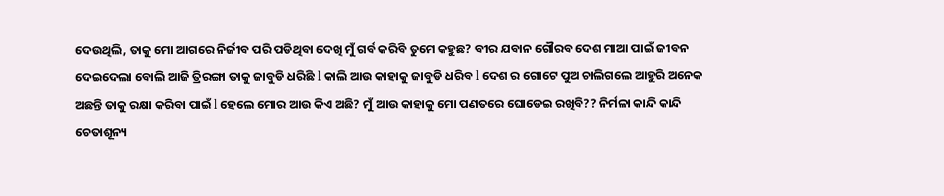ଦେଉଥିଲି, ତାକୁ ମୋ ଆଗରେ ନିର୍ଜୀବ ପରି ପଡିଥିବା ଦେଖି ମୁଁ ଗର୍ବ କରିବି ତୁମେ କହୁଛ? ବୀର ଯବାନ ଗୌରବ ଦେଶ ମାଆ ପାଇଁ ଜୀବନ ଦେଇଦେଲା ବୋଲି ଆଜି ତ୍ରିରଙ୍ଗା ତାକୁ ଜାବୁଡି ଧରିଛି l କାଲି ଆଉ କାହାକୁ ଜାବୁଡି ଧରିବ l ଦେଶ ର ଗୋଟେ ପୁଅ ଚାଲିଗଲେ ଆହୁରି ଅନେକ ଅଛନ୍ତି ତାକୁ ରକ୍ଷା କରିବା ପାଇଁ l ହେଲେ ମୋର ଆଉ କିଏ ଅଛି? ମୁଁ ଆଉ କାହାକୁ ମୋ ପଣତରେ ଘୋଡେଇ ରଖିବି?? ନିର୍ମଳା କାନ୍ଦି କାନ୍ଦି ଚେତାଶୂନ୍ୟ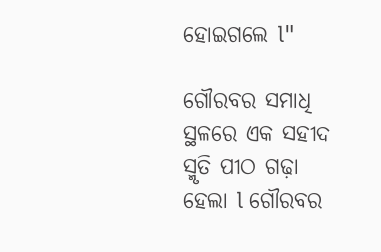ହୋଇଗଲେ l"

ଗୌରବର ସମାଧି ସ୍ଥଳରେ ଏକ ସହୀଦ ସ୍ମୃତି ପୀଠ ଗଢ଼ା ହେଲା l ଗୌରବର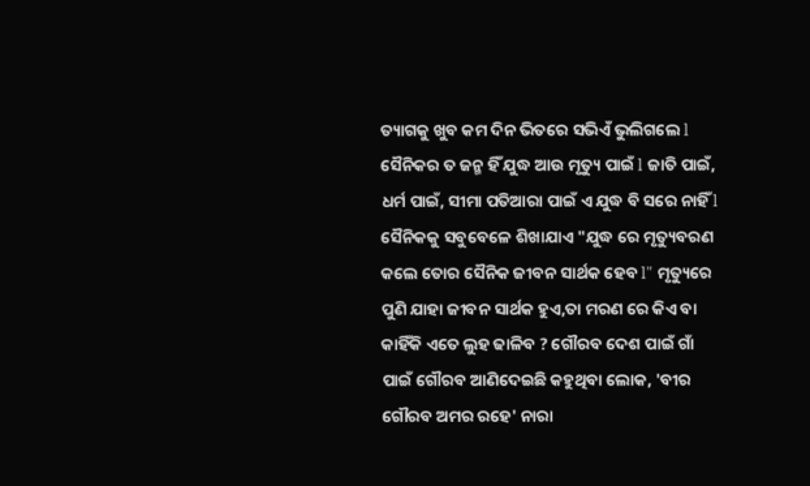ତ୍ୟାଗକୁ ଖୁବ କମ ଦିନ ଭିତରେ ସଭିଏଁ ଭୁଲିଗଲେ l ସୈନିକର ତ ଜନ୍ମ ହିଁ ଯୁଦ୍ଧ ଆଉ ମୃତ୍ୟୁ ପାଇଁ l ଜାତି ପାଇଁ, ଧର୍ମ ପାଇଁ, ସୀମା ପତିଆରା ପାଇଁ ଏ ଯୁଦ୍ଧ ବି ସରେ ନାହିଁ l ସୈନିକକୁ ସବୁବେଳେ ଶିଖାଯାଏ "ଯୁଦ୍ଧ ରେ ମୃତ୍ୟୁବରଣ କଲେ ତୋର ସୈନିକ ଜୀବନ ସାର୍ଥକ ହେବ l" ମୃତ୍ୟୁରେ ପୁଣି ଯାହା ଜୀବନ ସାର୍ଥକ ହୁଏ,ତା ମରଣ ରେ କିଏ ବା କାହିଁକି ଏତେ ଲୁହ ଢାଳିବ ? ଗୌରବ ଦେଶ ପାଇଁ ଗାଁ ପାଇଁ ଗୌରବ ଆଣିଦେଇଛି କହୁଥିବା ଲୋକ, 'ବୀର ଗୌରବ ଅମର ରହେ' ନାରା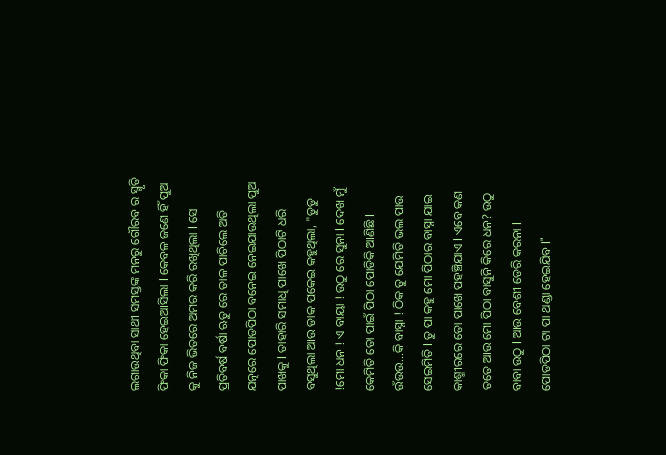ଲଗାଉଥିବା ସାଥୀ ସମସ୍ତଙ୍କ ମନରୁ ଗୌରବ ର ସ୍ମୃତି ଫିକା ଫିକା ହେଇଆସିଲା l କେବଳ ଜଣେ ହିଁ ପୁଅ କୁ ନିଜ ଭିତରେ ଅମର କରି ରଖିଥିଲା l ସେ ପ୍ରତିବର୍ଷ ବର୍ଷା ଋତୁ ରେ ତାଳ ପାଚିଲେ ଅତି ଯତ୍ନରେ ପୋଡପିଠା ବନେଇ ନେଇଯାଉଥିଲା ପୁଅ ପାଖକୁ l ତାହାରି ସମାଧି ପାଖେ ପିଠାଟି ଧରି ବସୁଥିଲା ଆଉ ଡାକ ପକେଇ କହୁଥିଲା, "ଡୁଡୁ !ମୋ ଧନ ! ଏ ବାୟା ! ଉଠୁ ରେ ସୁନା l ଦେଖ ମୁଁ କେମିତି ତୋ ପାଇଁ ପିଠା ପୋଡିକି ଆଣିଛି l ଉଁଉଉ...କି ବାସ୍ନା ! ଠିକ ତୁ ଯେମିତି ଭଲ ପାଉ ସେଇମିତି l ତୁ ପା କହୁ ମୋ ପିଠାର ବାସ୍ନା ଯାଇ କାଶ୍ମୀରରେ ତୋ ପାଖେ ପହଞ୍ଚିଯାଏ l ଏବେ କଣ ତତେ ଆଉ ମୋ ପିଠା ବାସୁନି କିରେ ଧନ? ଉଠୁ ବାବା ଉଠୁ l ଆଉ ବେଶୀ ଡେରି କରନା l ପୋଡପିଠା ଟା ପା ଥଣ୍ଡା ହେଇଯିବ l"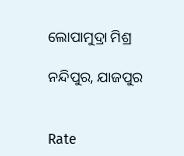ଲୋପାମୁଦ୍ରା ମିଶ୍ର

ନନ୍ଦିପୁର, ଯାଜପୁର


Rate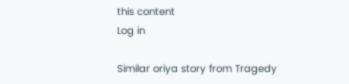this content
Log in

Similar oriya story from Tragedy